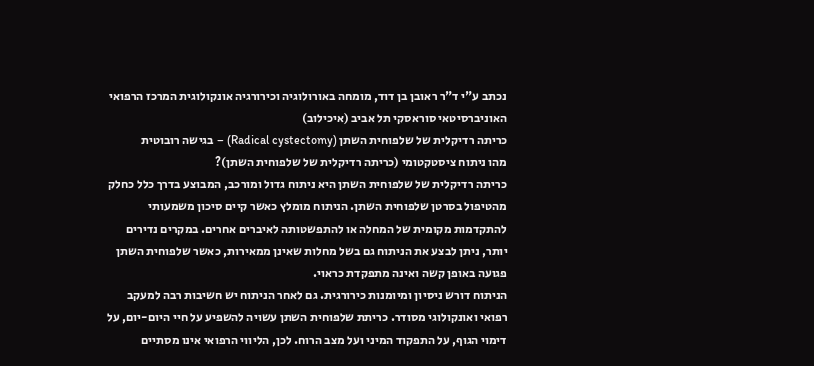נכתב ע"י ד"ר ראובן בן דוד, מומחה באורולוגיה וכירורגיה אונקולוגית המרכז הרפואי האוניברסיטאי סוראסקי תל אביב (איכילוב)
כריתה רדיקלית של שלפוחית השתן (Radical cystectomy) – בגישה רובוטית
מהו ניתוח ציסטקטומי (כריתה רדיקלית של שלפוחית השתן)?
כריתה רדיקלית של שלפוחית השתן היא ניתוח גדול ומורכב, המבוצע בדרך כלל כחלק מהטיפול בסרטן שלפוחית השתן. הניתוח מומלץ כאשר קיים סיכון משמעותי להתקדמות מקומית של המחלה או להתפשטותה לאיברים אחרים. במקרים נדירים יותר, ניתן לבצע את הניתוח גם בשל מחלות שאינן ממאירות, כאשר שלפוחית השתן פגועה באופן קשה ואינה מתפקדת כראוי.
הניתוח דורש ניסיון ומיומנות כירורגית. גם לאחר הניתוח יש חשיבות רבה למעקב רפואי ואונקולוגי מסודר. כריתת שלפוחית השתן עשויה להשפיע על חיי היום-יום, על דימוי הגוף, על התפקוד המיני ועל מצב הרוח. לכן, הליווי הרפואי אינו מסתיים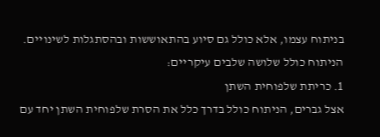בניתוח עצמו, אלא כולל גם סיוע בהתאוששות ובהסתגלות לשינויים.
הניתוח כולל שלושה שלבים עיקריים:
1. כריתת שלפוחית השתן
אצל גברים, הניתוח כולל בדרך כלל את הסרת שלפוחית השתן יחד עם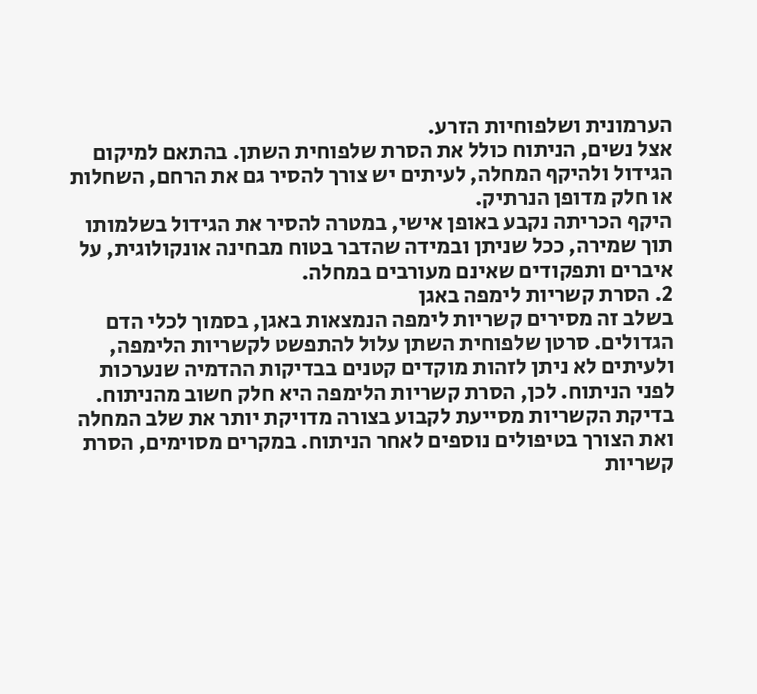הערמונית ושלפוחיות הזרע.
אצל נשים, הניתוח כולל את הסרת שלפוחית השתן. בהתאם למיקום הגידול ולהיקף המחלה, לעיתים יש צורך להסיר גם את הרחם, השחלות או חלק מדופן הנרתיק.
היקף הכריתה נקבע באופן אישי, במטרה להסיר את הגידול בשלמותו תוך שמירה, ככל שניתן ובמידה שהדבר בטוח מבחינה אונקולוגית, על איברים ותפקודים שאינם מעורבים במחלה.
2. הסרת קשריות לימפה באגן
בשלב זה מסירים קשריות לימפה הנמצאות באגן, בסמוך לכלי הדם הגדולים. סרטן שלפוחית השתן עלול להתפשט לקשריות הלימפה, ולעיתים לא ניתן לזהות מוקדים קטנים בבדיקות ההדמיה שנערכות לפני הניתוח. לכן, הסרת קשריות הלימפה היא חלק חשוב מהניתוח.
בדיקת הקשריות מסייעת לקבוע בצורה מדויקת יותר את שלב המחלה ואת הצורך בטיפולים נוספים לאחר הניתוח. במקרים מסוימים, הסרת קשריות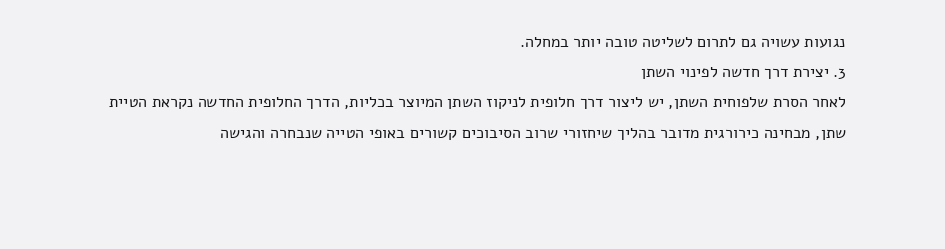נגועות עשויה גם לתרום לשליטה טובה יותר במחלה.
3. יצירת דרך חדשה לפינוי השתן
לאחר הסרת שלפוחית השתן, יש ליצור דרך חלופית לניקוז השתן המיוצר בכליות, הדרך החלופית החדשה נקראת הטיית שתן, מבחינה כירורגית מדובר בהליך שיחזורי שרוב הסיבוכים קשורים באופי הטייה שנבחרה והגישה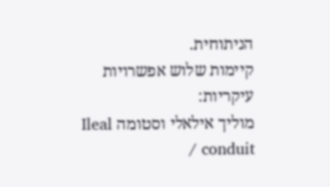הניתוחית.
קיימות שלוש אפשרויות עיקריות:
מוליך אילאלי וסטומה Ileal conduit /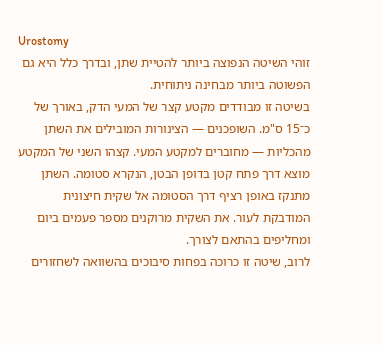Urostomy
זוהי השיטה הנפוצה ביותר להטיית שתן, ובדרך כלל היא גם הפשוטה ביותר מבחינה ניתוחית.
בשיטה זו מבודדים מקטע קצר של המעי הדק, באורך של כ־15 ס"מ. השופכנים — הצינורות המובילים את השתן מהכליות — מחוברים למקטע המעי. קצהו השני של המקטע מוצא דרך פתח קטן בדופן הבטן, הנקרא סטומה. השתן מתנקז באופן רציף דרך הסטומה אל שקית חיצונית המודבקת לעור. את השקית מרוקנים מספר פעמים ביום ומחליפים בהתאם לצורך.
לרוב, שיטה זו כרוכה בפחות סיבוכים בהשוואה לשחזורים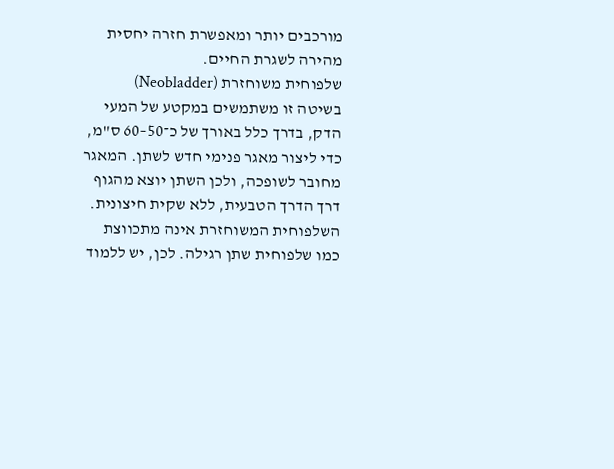מורכבים יותר ומאפשרת חזרה יחסית מהירה לשגרת החיים.
שלפוחית משוחזרת (Neobladder)
בשיטה זו משתמשים במקטע של המעי הדק, בדרך כלל באורך של כ־50–60 ס"מ, כדי ליצור מאגר פנימי חדש לשתן. המאגר מחובר לשופכה, ולכן השתן יוצא מהגוף דרך הדרך הטבעית, ללא שקית חיצונית.
השלפוחית המשוחזרת אינה מתכווצת כמו שלפוחית שתן רגילה. לכן, יש ללמוד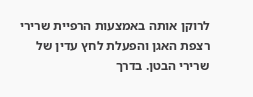לרוקן אותה באמצעות הרפיית שרירי רצפת האגן והפעלת לחץ עדין של שרירי הבטן. בדרך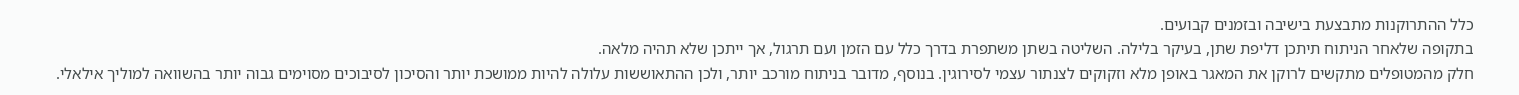כלל ההתרוקנות מתבצעת בישיבה ובזמנים קבועים.
בתקופה שלאחר הניתוח תיתכן דליפת שתן, בעיקר בלילה. השליטה בשתן משתפרת בדרך כלל עם הזמן ועם תרגול, אך ייתכן שלא תהיה מלאה.
חלק מהמטופלים מתקשים לרוקן את המאגר באופן מלא וזקוקים לצנתור עצמי לסירוגין. בנוסף, מדובר בניתוח מורכב יותר, ולכן ההתאוששות עלולה להיות ממושכת יותר והסיכון לסיבוכים מסוימים גבוה יותר בהשוואה למוליך אילאלי.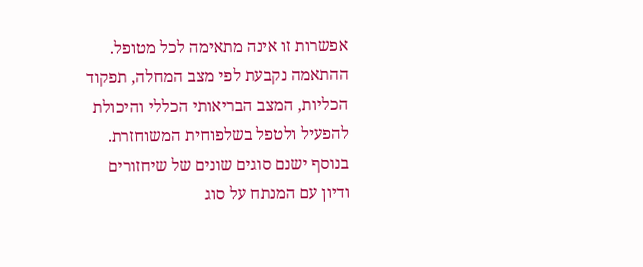אפשרות זו אינה מתאימה לכל מטופל. ההתאמה נקבעת לפי מצב המחלה, תפקוד הכליות, המצב הבריאותי הכללי והיכולת להפעיל ולטפל בשלפוחית המשוחזרת. בנוסף ישנם סוגים שונים של שיחזורים ודיון עם המנתח על סוג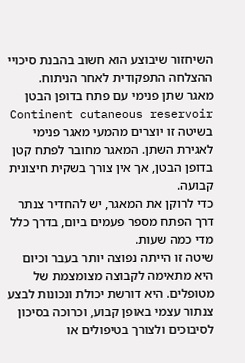השיחזור שיבוצע הוא חשוב בהבנת סיכויי ההצלחה התפקודית לאחר הניתוח.
מאגר שתן פנימי עם פתח בדופן הבטן Continent cutaneous reservoir
בשיטה זו יוצרים מהמעי מאגר פנימי לאגירת השתן. המאגר מחובר לפתח קטן בדופן הבטן, אך אין צורך בשקית חיצונית קבועה.
כדי לרוקן את המאגר, יש להחדיר צנתר דרך הפתח מספר פעמים ביום, בדרך כלל מדי כמה שעות.
שיטה זו הייתה נפוצה יותר בעבר וכיום היא מתאימה לקבוצה מצומצמת של מטופלים. היא דורשת יכולת ונכונות לבצע צנתור עצמי באופן קבוע, וכרוכה בסיכון לסיבוכים ולצורך בטיפולים או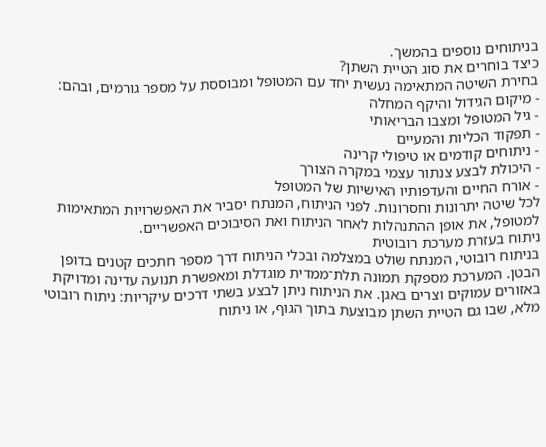בניתוחים נוספים בהמשך.
כיצד בוחרים את סוג הטיית השתן?
בחירת השיטה המתאימה נעשית יחד עם המטופל ומבוססת על מספר גורמים, ובהם:
- מיקום הגידול והיקף המחלה
- גיל המטופל ומצבו הבריאותי
- תפקוד הכליות והמעיים
- ניתוחים קודמים או טיפולי קרינה
- היכולת לבצע צנתור עצמי במקרה הצורך
- אורח החיים והעדפותיו האישיות של המטופל
לכל שיטה יתרונות וחסרונות. לפני הניתוח, המנתח יסביר את האפשרויות המתאימות למטופל, את אופן ההתנהלות לאחר הניתוח ואת הסיבוכים האפשריים.
ניתוח בעזרת מערכת רובוטית
בניתוח רובוטי, המנתח שולט במצלמה ובכלי הניתוח דרך מספר חתכים קטנים בדופן הבטן. המערכת מספקת תמונה תלת־ממדית מוגדלת ומאפשרת תנועה עדינה ומדויקת באזורים עמוקים וצרים באגן. את הניתוח ניתן לבצע בשתי דרכים עיקריות: ניתוח רובוטי מלא, שבו גם הטיית השתן מבוצעת בתוך הגוף, או ניתוח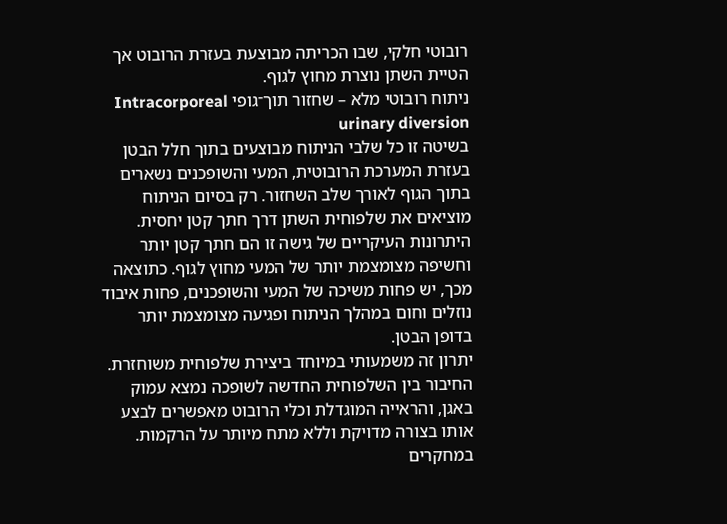רובוטי חלקי, שבו הכריתה מבוצעת בעזרת הרובוט אך הטיית השתן נוצרת מחוץ לגוף.
ניתוח רובוטי מלא – שחזור תוך־גופי Intracorporeal urinary diversion
בשיטה זו כל שלבי הניתוח מבוצעים בתוך חלל הבטן בעזרת המערכת הרובוטית, המעי והשופכנים נשארים בתוך הגוף לאורך שלב השחזור. רק בסיום הניתוח מוציאים את שלפוחית השתן דרך חתך קטן יחסית.
היתרונות העיקריים של גישה זו הם חתך קטן יותר וחשיפה מצומצמת יותר של המעי מחוץ לגוף. כתוצאה מכך, יש פחות משיכה של המעי והשופכנים, פחות איבוד נוזלים וחום במהלך הניתוח ופגיעה מצומצמת יותר בדופן הבטן.
יתרון זה משמעותי במיוחד ביצירת שלפוחית משוחזרת. החיבור בין השלפוחית החדשה לשופכה נמצא עמוק באגן, והראייה המוגדלת וכלי הרובוט מאפשרים לבצע אותו בצורה מדויקת וללא מתח מיותר על הרקמות.
במחקרים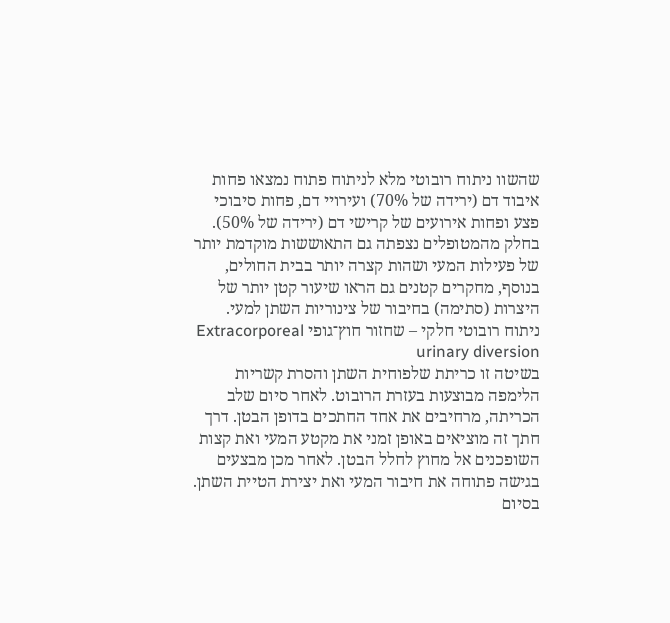שהשוו ניתוח רובוטי מלא לניתוח פתוח נמצאו פחות איבוד דם (ירידה של 70%) ועירויי דם, פחות סיבוכי פצע ופחות אירועים של קרישי דם (ירידה של 50%). בחלק מהמטופלים נצפתה גם התאוששות מוקדמת יותר של פעילות המעי ושהות קצרה יותר בבית החולים, בנוסף, מחקרים קטנים גם הראו שיעור קטן יותר של היצרות (סתימה) בחיבור של צינוריות השתן למעי.
ניתוח רובוטי חלקי – שחזור חוץ־גופי Extracorporeal urinary diversion
בשיטה זו כריתת שלפוחית השתן והסרת קשריות הלימפה מבוצעות בעזרת הרובוט. לאחר סיום שלב הכריתה, מרחיבים את אחד החתכים בדופן הבטן. דרך חתך זה מוציאים באופן זמני את מקטע המעי ואת קצות השופכנים אל מחוץ לחלל הבטן. לאחר מכן מבצעים בגישה פתוחה את חיבור המעי ואת יצירת הטיית השתן. בסיום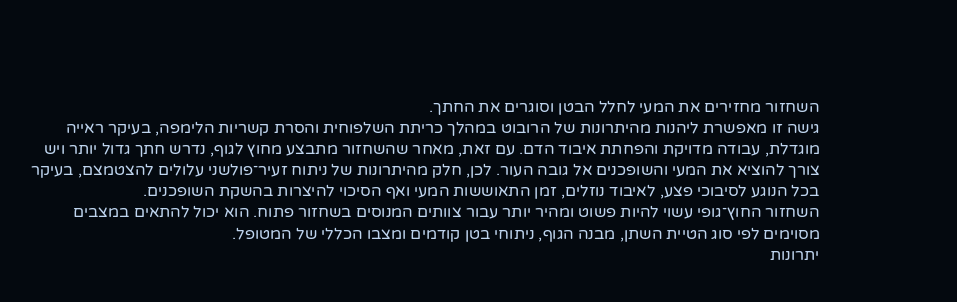השחזור מחזירים את המעי לחלל הבטן וסוגרים את החתך.
גישה זו מאפשרת ליהנות מהיתרונות של הרובוט במהלך כריתת השלפוחית והסרת קשריות הלימפה, בעיקר ראייה מוגדלת, עבודה מדויקת והפחתת איבוד הדם. עם זאת, מאחר שהשחזור מתבצע מחוץ לגוף, נדרש חתך גדול יותר ויש צורך להוציא את המעי והשופכנים אל גובה העור. לכן, חלק מהיתרונות של ניתוח זעיר־פולשני עלולים להצטמצם, בעיקר בכל הנוגע לסיבוכי פצע, לאיבוד נוזלים, זמן התאוששות המעי ואף הסיכוי להיצרות בהשקת השופכנים.
השחזור החוץ־גופי עשוי להיות פשוט ומהיר יותר עבור צוותים המנוסים בשחזור פתוח. הוא יכול להתאים במצבים מסוימים לפי סוג הטיית השתן, מבנה הגוף, ניתוחי בטן קודמים ומצבו הכללי של המטופל.
יתרונות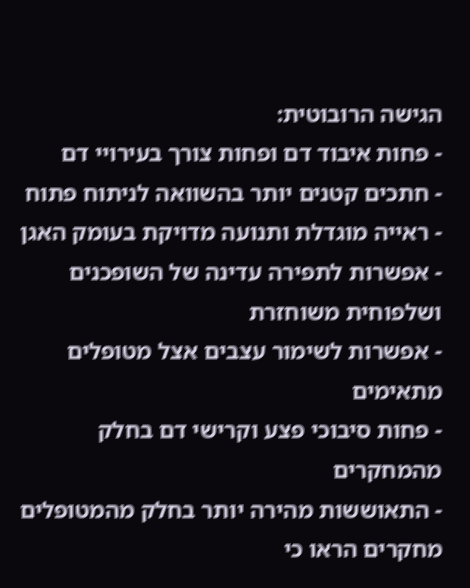הגישה הרובוטית:
- פחות איבוד דם ופחות צורך בעירויי דם
- חתכים קטנים יותר בהשוואה לניתוח פתוח
- ראייה מוגדלת ותנועה מדויקת בעומק האגן
- אפשרות לתפירה עדינה של השופכנים ושלפוחית משוחזרת
- אפשרות לשימור עצבים אצל מטופלים מתאימים
- פחות סיבוכי פצע וקרישי דם בחלק מהמחקרים
- התאוששות מהירה יותר בחלק מהמטופלים
מחקרים הראו כי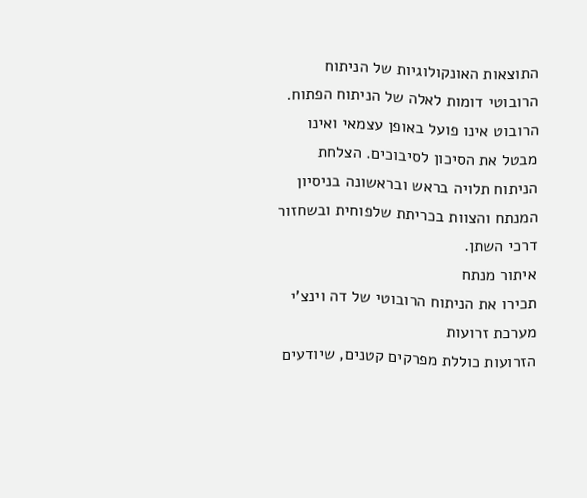התוצאות האונקולוגיות של הניתוח הרובוטי דומות לאלה של הניתוח הפתוח. הרובוט אינו פועל באופן עצמאי ואינו מבטל את הסיכון לסיבוכים. הצלחת הניתוח תלויה בראש ובראשונה בניסיון המנתח והצוות בכריתת שלפוחית ובשחזור דרכי השתן.
איתור מנתח
תכירו את הניתוח הרובוטי של דה וינצ'י
מערכת זרועות
הזרועות כוללת מפרקים קטנים, שיודעים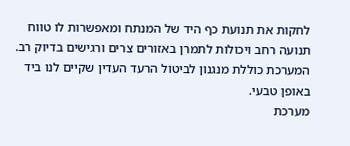לחקות את תנועת כף היד של המנתח ומאפשרות לו טווח תנועה רחב ויכולות לתמרן באזורים צרים ורגישים בדיוק רב. המערכת כוללת מנגנון לביטול הרעד העדין שקיים לנו ביד באופן טבעי.
מערכת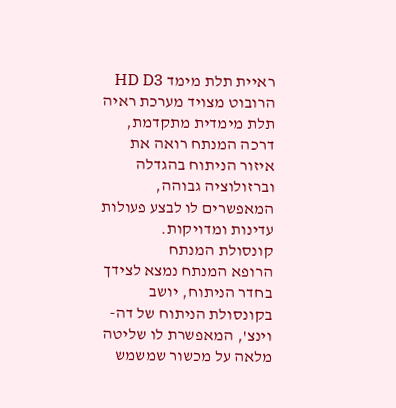ראיית תלת מימד HD D3
הרובוט מצויד מערכת ראיה תלת מימדית מתקדמת, דרכה המנתח רואה את איזור הניתוח בהגדלה וברזולוציה גבוהה, המאפשרים לו לבצע פעולות עדינות ומדויקות.
קונסולת המנתח
הרופא המנתח נמצא לצידך בחדר הניתוח, יושב בקונסולת הניתוח של דה-וינצ', המאפשרת לו שליטה מלאה על מכשור שמשמש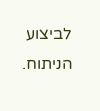לביצוע הניתוח.